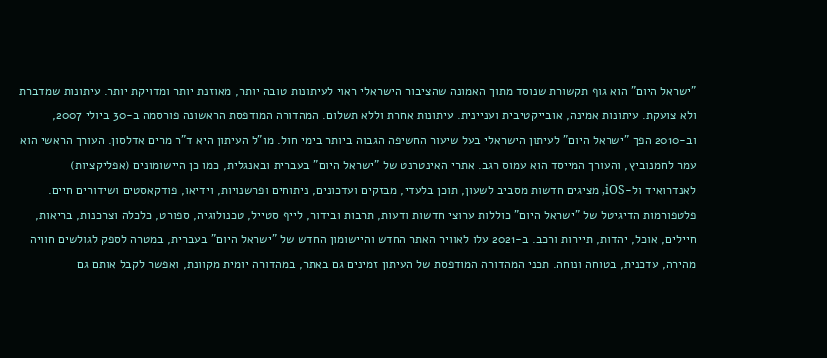"ישראל היום" הוא גוף תקשורת שנוסד מתוך האמונה שהציבור הישראלי ראוי לעיתונות טובה יותר, מאוזנת יותר ומדויקת יותר. עיתונות שמדברת ולא צועקת. עיתונות אמינה, אובייקטיבית ועניינית. עיתונות אחרת וללא תשלום. המהדורה המודפסת הראשונה פורסמה ב-30 ביולי 2007, וב-2010 הפך "ישראל היום" לעיתון הישראלי בעל שיעור החשיפה הגבוה ביותר בימי חול. מו"ל העיתון היא ד"ר מרים אדלסון. העורך הראשי הוא עמר לחמנוביץ, והעורך המייסד הוא עמוס רגב. אתרי האינטרנט של "ישראל היום" בעברית ובאנגלית, כמו כן היישומונים (אפליקציות) לאנדרואיד ול-iOS, מציגים חדשות מסביב לשעון, תוכן בלעדי, מבזקים ועדכונים, ניתוחים ופרשנויות, וידיאו, פודקאסטים ושידורים חיים. פלטפורמות הדיגיטל של "ישראל היום" כוללות ערוצי חדשות ודעות, תרבות ובידור, לייף סטייל, טכנולוגיה, ספורט, כלכלה וצרכנות, בריאות, חיילים, אוכל, יהדות, תיירות ורכב. ב-2021 עלו לאוויר האתר החדש והיישומון החדש של "ישראל היום" בעברית, במטרה לספק לגולשים חוויה מהירה, עדכנית, בטוחה ונוחה. תכני המהדורה המודפסת של העיתון זמינים גם באתר, במהדורה יומית מקוונת, ואפשר לקבל אותם גם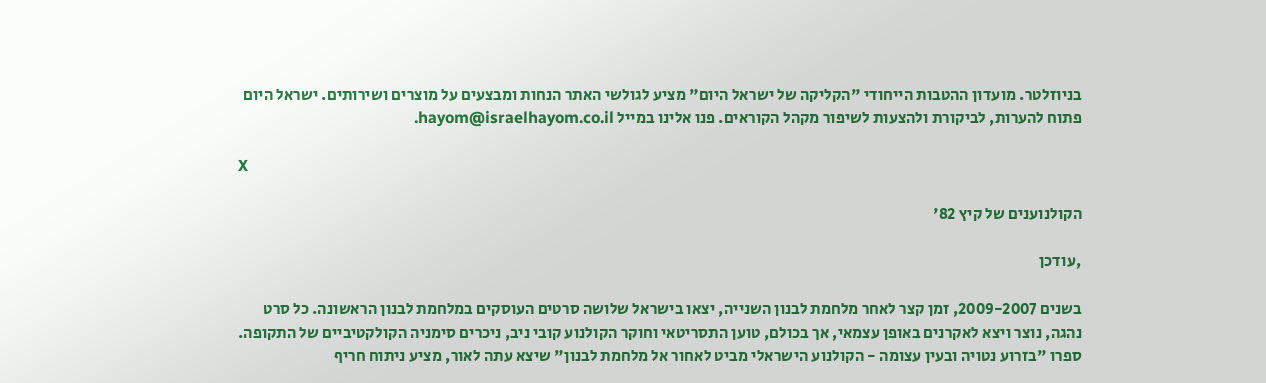בניוזלטר. מועדון ההטבות הייחודי "הקליקה של ישראל היום" מציע לגולשי האתר הנחות ומבצעים על מוצרים ושירותים. ישראל היום פתוח להערות, לביקורת ולהצעות לשיפור מקהל הקוראים. פנו אלינו במייל hayom@israelhayom.co.il.

X

הקולנוענים של קיץ 82'

,עודכן

בשנים 2009-2007, זמן קצר לאחר מלחמת לבנון השנייה, יצאו בישראל שלושה סרטים העוסקים במלחמת לבנון הראשונה. כל סרט נהגה, נוצר ויצא לאקרנים באופן עצמאי, אך בכולם, טוען התסריטאי וחוקר הקולנוע קובי ניב, ניכרים סימניה הקולקטיביים של התקופה. ספרו "בזרוע נטויה ובעין עצומה - הקולנוע הישראלי מביט לאחור אל מלחמת לבנון" שיצא עתה לאור, מציע ניתוח חריף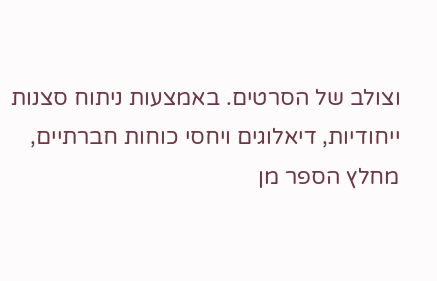וצולב של הסרטים. באמצעות ניתוח סצנות ייחודיות, דיאלוגים ויחסי כוחות חברתיים, מחלץ הספר מן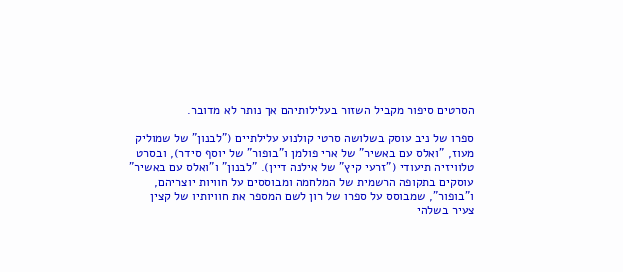הסרטים סיפור מקביל השזור בעלילותיהם אך נותר לא מדובר.

ספרו של ניב עוסק בשלושה סרטי קולנוע עלילתיים ("לבנון" של שמוליק מעוז, "ואלס עם באשיר" של ארי פולמן ו"בופור" של יוסף סידר), ובסרט טלוויזיה תיעודי ("זרעי קיץ" של אילנה דיין). "לבנון" ו"ואלס עם באשיר" עוסקים בתקופה הרשמית של המלחמה ומבוססים על חוויות יוצריהם, ו"בופור", שמבוסס על ספרו של רון לשם המספר את חוויותיו של קצין צעיר בשלהי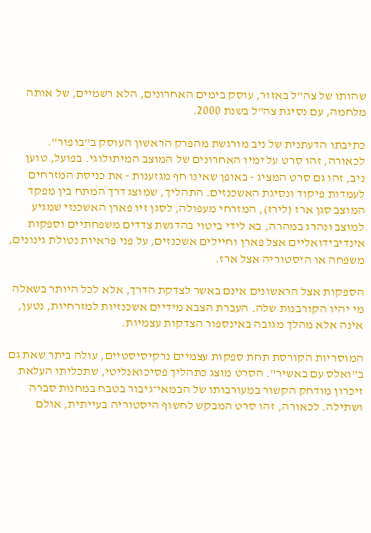שהותו של צה"ל באזור, עוסק בימים האחרונים, הלא רשמיים, של אותה מלחמה, עם נסיגת צה"ל בשנת 2000.

כתיבתו הדעתנית של ניב מורגשת מהפרק הראשון העוסק ב"בופור". לכאורה, זהו סרט על ימיו האחרונים של המוצב המיתולוגי. בפועל, טוען ניב, זהו גם סרט המציג - באופן שאינו חף מגזענות - את כניסת המזרחים לעמדות פיקוד ונסיגת האשכנזים. התהליך, שמוצג דרך המתח בין מפקד המוצב סגן ארז (לירז), המזרחי מעפולה, לסגן זיו פארן האשכנזי שמגיע למוצב ונהרג במהרה, בא לידי ביטוי בהדגשת צדדים משפחתיים וספקות אינדיבידואליים אצל פארן וחיילים אשכנזים, על פני פראיות נטולת גינונים, משפחה או היסטוריה אצל ארז.

הספקות אצל הראשונים אינם באשר לצדקת הדרך, אלא לכל היותר בשאלה מי יהיו הקורבנות שלה. העברת הצבא מידיים אשכנזיות למזרחיות, נטען, אינה אלא מהלך מגובה באינספור הצדקות עצמיות.

המוסריות הקורסת תחת ספקות עצמיים נרקיסיסטיים, עולה ביתר שאת גם ב"ואלס עם באשיר". הסרט מוצג כתהליך פסיכואנליטי, שתכליתו העלאת זיכרון מודחק הקשור במעורבותו של הבמאי־גיבור בטבח במחנות סברה ושתילה. לכאורה, זהו סרט המבקש לחשוף היסטוריה בעייתית, אולם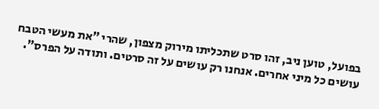בפועל, טוען ניב, זהו סרט שתכליתו מירוק מצפון, שהרי "את מעשי הטבח עושים כל מיני אחרים. אנחנו רק עושים על זה סרטים. ותודה על הפרס".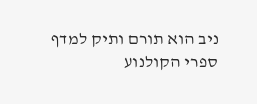ניב הוא תורם ותיק למדף ספרי הקולנוע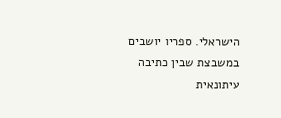הישראלי. ספריו יושבים במשבצת שבין כתיבה עיתונאית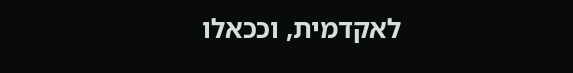לאקדמית, וככאלו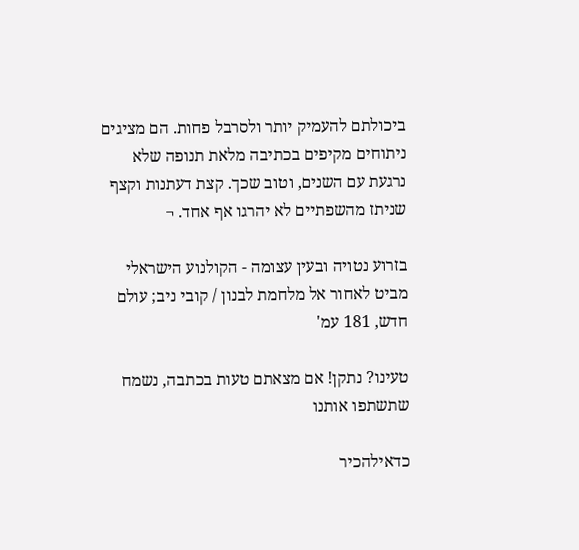ביכולתם להעמיק יותר ולסרבל פחות. הם מציגים ניתוחים מקיפים בכתיבה מלאת תנופה שלא נרגעת עם השנים, וטוב שכך. קצת דעתנות וקצף שניתז מהשפתיים לא יהרגו אף אחד. ¬

בזרוע נטויה ובעין עצומה - הקולנוע הישראלי מביט לאחור אל מלחמת לבנון / קובי ניב; עולם חדש, 181 עמ'

טעינו? נתקן! אם מצאתם טעות בכתבה, נשמח שתשתפו אותנו

כדאילהכיר